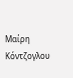Μαίρη Κόντζογλου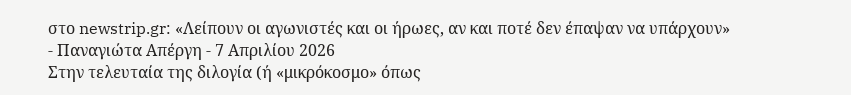στο newstrip.gr: «Λείπουν οι αγωνιστές και οι ήρωες, αν και ποτέ δεν έπαψαν να υπάρχουν»
- Παναγιώτα Απέργη - 7 Απριλίου 2026
Στην τελευταία της διλογία (ή «μικρόκοσμο» όπως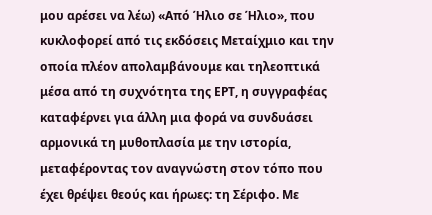μου αρέσει να λέω) «Από Ήλιο σε Ήλιο», που κυκλοφορεί από τις εκδόσεις Μεταίχμιο και την οποία πλέον απολαμβάνουμε και τηλεοπτικά μέσα από τη συχνότητα της ΕΡΤ, η συγγραφέας καταφέρνει για άλλη μια φορά να συνδυάσει αρμονικά τη μυθοπλασία με την ιστορία, μεταφέροντας τον αναγνώστη στον τόπο που έχει θρέψει θεούς και ήρωες: τη Σέριφο. Με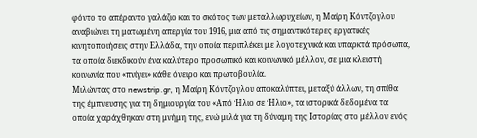φόντο το απέραντο γαλάζιο και το σκότος των μεταλλωρυχείων, η Μαίρη Κόντζογλου αναβιώνει τη ματωμένη απεργία του 1916, μια από τις σημαντικότερες εργατικές κινητοποιήσεις στην Ελλάδα, την οποία περιπλέκει με λογοτεχνικά και υπαρκτά πρόσωπα, τα οποία διεκδικούν ένα καλύτερο προσωπικό και κοινωνικό μέλλον, σε μια κλειστή κοινωνία που «πνίγει» κάθε όνειρο και πρωτοβουλία.
Μιλώντας στο newstrip.gr, η Μαίρη Κόντζογλου αποκαλύπτει, μεταξύ άλλων, τη σπίθα της έμπνευσης για τη δημιουργία του «Από Ήλιο σε Ήλιο», τα ιστορικά δεδομένα τα οποία χαράχθηκαν στη μνήμη της, ενώ μιλά για τη δύναμη της Ιστορίας στο μέλλον ενός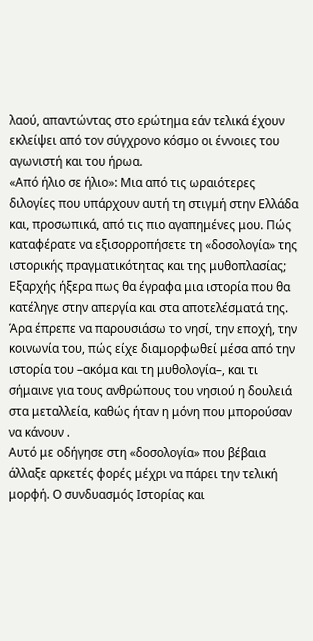λαού, απαντώντας στο ερώτημα εάν τελικά έχουν εκλείψει από τον σύγχρονο κόσμο οι έννοιες του αγωνιστή και του ήρωα.
«Από ήλιο σε ήλιο»: Μια από τις ωραιότερες διλογίες που υπάρχουν αυτή τη στιγμή στην Ελλάδα και, προσωπικά, από τις πιο αγαπημένες μου. Πώς καταφέρατε να εξισορροπήσετε τη «δοσολογία» της ιστορικής πραγματικότητας και της μυθοπλασίας;
Εξαρχής ήξερα πως θα έγραφα μια ιστορία που θα κατέληγε στην απεργία και στα αποτελέσματά της. Άρα έπρεπε να παρουσιάσω το νησί, την εποχή, την κοινωνία του, πώς είχε διαμορφωθεί μέσα από την ιστορία του –ακόμα και τη μυθολογία–, και τι σήμαινε για τους ανθρώπους του νησιού η δουλειά στα μεταλλεία, καθώς ήταν η μόνη που μπορούσαν να κάνουν .
Αυτό με οδήγησε στη «δοσολογία» που βέβαια άλλαξε αρκετές φορές μέχρι να πάρει την τελική μορφή. Ο συνδυασμός Ιστορίας και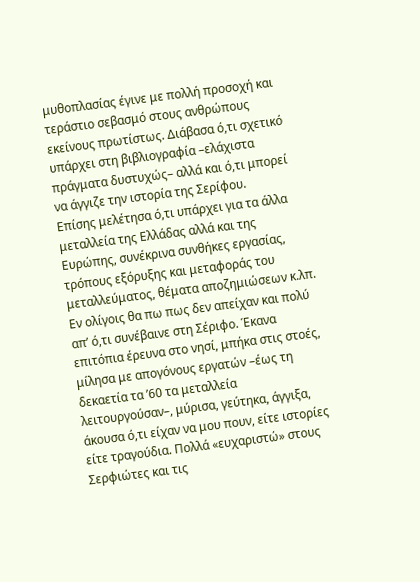μυθοπλασίας έγινε με πολλή προσοχή και τεράστιο σεβασμό στους ανθρώπους εκείνους πρωτίστως. Διάβασα ό,τι σχετικό υπάρχει στη βιβλιογραφία –ελάχιστα πράγματα δυστυχώς– αλλά και ό,τι μπορεί να άγγιζε την ιστορία της Σερίφου.
Επίσης μελέτησα ό,τι υπάρχει για τα άλλα μεταλλεία της Ελλάδας αλλά και της Ευρώπης, συνέκρινα συνθήκες εργασίας, τρόπους εξόρυξης και μεταφοράς του μεταλλεύματος, θέματα αποζημιώσεων κ.λπ. Εν ολίγοις θα πω πως δεν απείχαν και πολύ απ’ ό,τι συνέβαινε στη Σέριφο. Έκανα επιτόπια έρευνα στο νησί, μπήκα στις στοές, μίλησα με απογόνους εργατών –έως τη δεκαετία τα ’60 τα μεταλλεία λειτουργούσαν–, μύρισα, γεύτηκα, άγγιξα, άκουσα ό,τι είχαν να μου πουν, είτε ιστορίες είτε τραγούδια. Πολλά «ευχαριστώ» στους Σερφιώτες και τις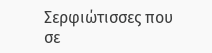Σερφιώτισσες που σε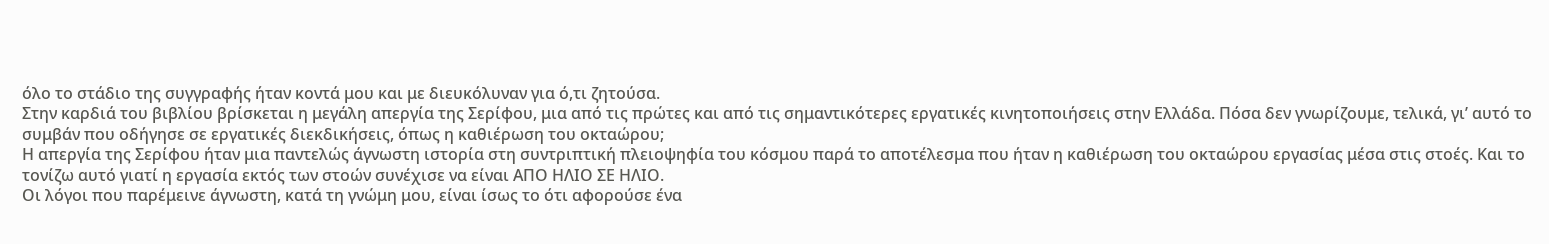όλο το στάδιο της συγγραφής ήταν κοντά μου και με διευκόλυναν για ό,τι ζητούσα.
Στην καρδιά του βιβλίου βρίσκεται η μεγάλη απεργία της Σερίφου, μια από τις πρώτες και από τις σημαντικότερες εργατικές κινητοποιήσεις στην Ελλάδα. Πόσα δεν γνωρίζουμε, τελικά, γι’ αυτό το συμβάν που οδήγησε σε εργατικές διεκδικήσεις, όπως η καθιέρωση του οκταώρου;
Η απεργία της Σερίφου ήταν μια παντελώς άγνωστη ιστορία στη συντριπτική πλειοψηφία του κόσμου παρά το αποτέλεσμα που ήταν η καθιέρωση του οκταώρου εργασίας μέσα στις στοές. Και το τονίζω αυτό γιατί η εργασία εκτός των στοών συνέχισε να είναι ΑΠΟ ΗΛΙΟ ΣΕ ΗΛΙΟ.
Οι λόγοι που παρέμεινε άγνωστη, κατά τη γνώμη μου, είναι ίσως το ότι αφορούσε ένα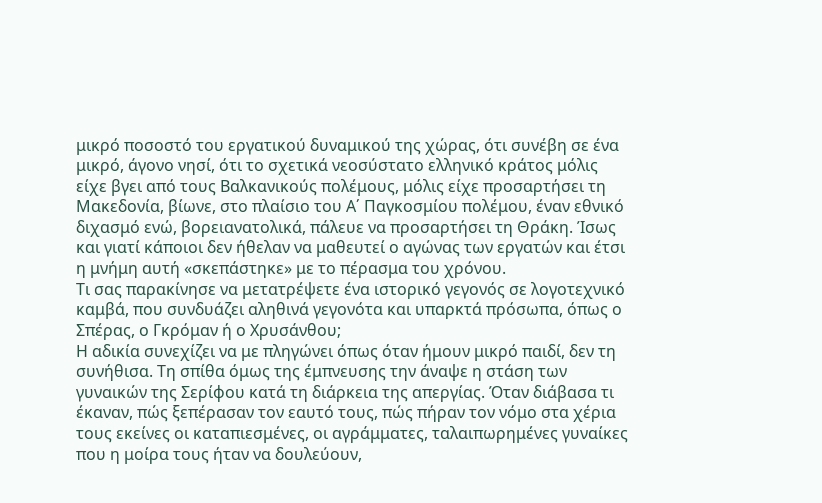μικρό ποσοστό του εργατικού δυναμικού της χώρας, ότι συνέβη σε ένα μικρό, άγονο νησί, ότι το σχετικά νεοσύστατο ελληνικό κράτος μόλις είχε βγει από τους Βαλκανικούς πολέμους, μόλις είχε προσαρτήσει τη Μακεδονία, βίωνε, στο πλαίσιο του Α΄ Παγκοσμίου πολέμου, έναν εθνικό διχασμό ενώ, βορειανατολικά, πάλευε να προσαρτήσει τη Θράκη. Ίσως και γιατί κάποιοι δεν ήθελαν να μαθευτεί ο αγώνας των εργατών και έτσι η μνήμη αυτή «σκεπάστηκε» με το πέρασμα του χρόνου.
Τι σας παρακίνησε να μετατρέψετε ένα ιστορικό γεγονός σε λογοτεχνικό καμβά, που συνδυάζει αληθινά γεγονότα και υπαρκτά πρόσωπα, όπως ο Σπέρας, ο Γκρόμαν ή ο Χρυσάνθου;
Η αδικία συνεχίζει να με πληγώνει όπως όταν ήμουν μικρό παιδί, δεν τη συνήθισα. Τη σπίθα όμως της έμπνευσης την άναψε η στάση των γυναικών της Σερίφου κατά τη διάρκεια της απεργίας. Όταν διάβασα τι έκαναν, πώς ξεπέρασαν τον εαυτό τους, πώς πήραν τον νόμο στα χέρια τους εκείνες οι καταπιεσμένες, οι αγράμματες, ταλαιπωρημένες γυναίκες που η μοίρα τους ήταν να δουλεύουν,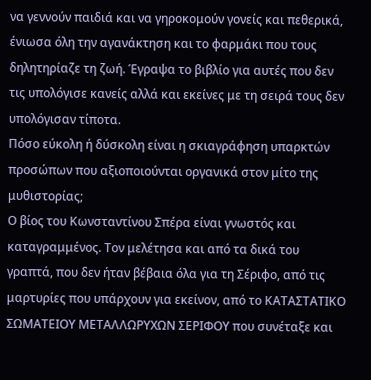να γεννούν παιδιά και να γηροκομούν γονείς και πεθερικά, ένιωσα όλη την αγανάκτηση και το φαρμάκι που τους δηλητηρίαζε τη ζωή. Έγραψα το βιβλίο για αυτές που δεν τις υπολόγισε κανείς αλλά και εκείνες με τη σειρά τους δεν υπολόγισαν τίποτα.
Πόσο εύκολη ή δύσκολη είναι η σκιαγράφηση υπαρκτών προσώπων που αξιοποιούνται οργανικά στον μίτο της μυθιστορίας;
Ο βίος του Κωνσταντίνου Σπέρα είναι γνωστός και καταγραμμένος. Τον μελέτησα και από τα δικά του γραπτά, που δεν ήταν βέβαια όλα για τη Σέριφο, από τις μαρτυρίες που υπάρχουν για εκείνον, από το ΚΑΤΑΣΤΑΤΙΚΟ ΣΩΜΑΤΕΙΟΥ ΜΕΤΑΛΛΩΡΥΧΩΝ ΣΕΡΙΦΟΥ που συνέταξε και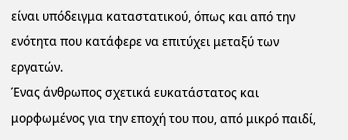είναι υπόδειγμα καταστατικού, όπως και από την ενότητα που κατάφερε να επιτύχει μεταξύ των εργατών.
Ένας άνθρωπος σχετικά ευκατάστατος και μορφωμένος για την εποχή του που, από μικρό παιδί,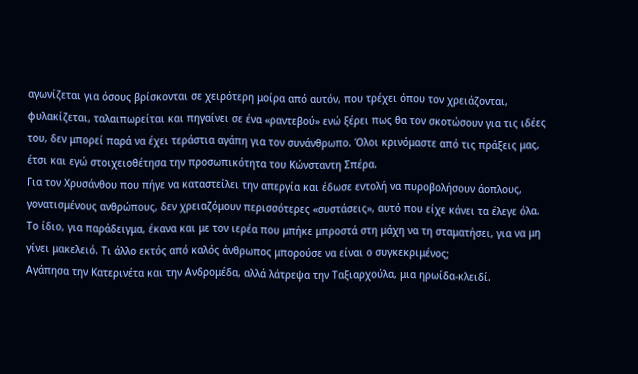αγωνίζεται για όσους βρίσκονται σε χειρότερη μοίρα από αυτόν, που τρέχει όπου τον χρειάζονται, φυλακίζεται, ταλαιπωρείται και πηγαίνει σε ένα «ραντεβού» ενώ ξέρει πως θα τον σκοτώσουν για τις ιδέες του, δεν μπορεί παρά να έχει τεράστια αγάπη για τον συνάνθρωπο. Όλοι κρινόμαστε από τις πράξεις μας, έτσι και εγώ στοιχειοθέτησα την προσωπικότητα του Κώνσταντη Σπέρα.
Για τον Χρυσάνθου που πήγε να καταστείλει την απεργία και έδωσε εντολή να πυροβολήσουν άοπλους, γονατισμένους ανθρώπους, δεν χρειαζόμουν περισσότερες «συστάσεις», αυτό που είχε κάνει τα έλεγε όλα.
Το ίδιο, για παράδειγμα, έκανα και με τον ιερέα που μπήκε μπροστά στη μάχη να τη σταματήσει, για να μη γίνει μακελειό. Τι άλλο εκτός από καλός άνθρωπος μπορούσε να είναι ο συγκεκριμένος;
Αγάπησα την Κατερινέτα και την Ανδρομέδα, αλλά λάτρεψα την Ταξιαρχούλα, μια ηρωίδα-κλειδί.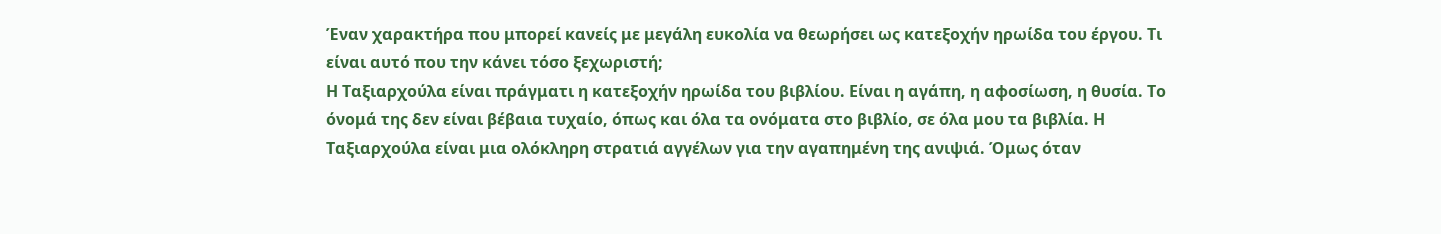Έναν χαρακτήρα που μπορεί κανείς με μεγάλη ευκολία να θεωρήσει ως κατεξοχήν ηρωίδα του έργου. Τι είναι αυτό που την κάνει τόσο ξεχωριστή;
Η Ταξιαρχούλα είναι πράγματι η κατεξοχήν ηρωίδα του βιβλίου. Είναι η αγάπη, η αφοσίωση, η θυσία. Το όνομά της δεν είναι βέβαια τυχαίο, όπως και όλα τα ονόματα στο βιβλίο, σε όλα μου τα βιβλία. Η Ταξιαρχούλα είναι μια ολόκληρη στρατιά αγγέλων για την αγαπημένη της ανιψιά. Όμως όταν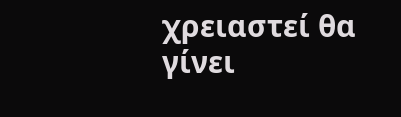χρειαστεί θα γίνει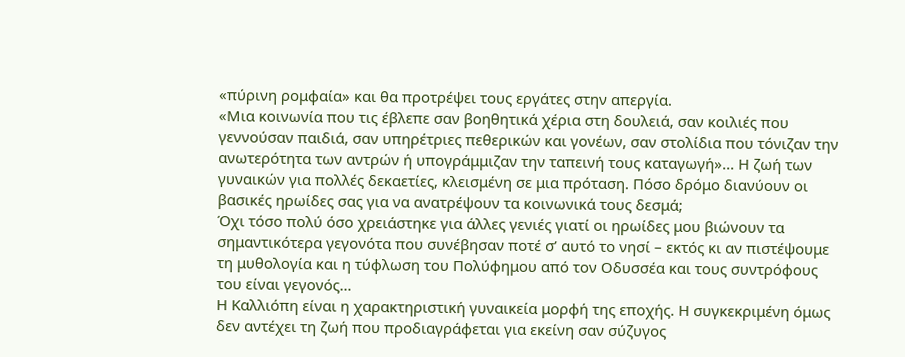«πύρινη ρομφαία» και θα προτρέψει τους εργάτες στην απεργία.
«Μια κοινωνία που τις έβλεπε σαν βοηθητικά χέρια στη δουλειά, σαν κοιλιές που γεννούσαν παιδιά, σαν υπηρέτριες πεθερικών και γονέων, σαν στολίδια που τόνιζαν την ανωτερότητα των αντρών ή υπογράμμιζαν την ταπεινή τους καταγωγή»... Η ζωή των γυναικών για πολλές δεκαετίες, κλεισμένη σε μια πρόταση. Πόσο δρόμο διανύουν οι βασικές ηρωίδες σας για να ανατρέψουν τα κοινωνικά τους δεσμά;
Όχι τόσο πολύ όσο χρειάστηκε για άλλες γενιές γιατί οι ηρωίδες μου βιώνουν τα σημαντικότερα γεγονότα που συνέβησαν ποτέ σ’ αυτό το νησί – εκτός κι αν πιστέψουμε τη μυθολογία και η τύφλωση του Πολύφημου από τον Οδυσσέα και τους συντρόφους του είναι γεγονός…
Η Καλλιόπη είναι η χαρακτηριστική γυναικεία μορφή της εποχής. Η συγκεκριμένη όμως δεν αντέχει τη ζωή που προδιαγράφεται για εκείνη σαν σύζυγος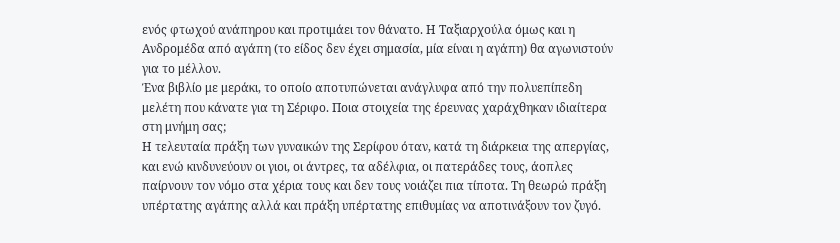ενός φτωχού ανάπηρου και προτιμάει τον θάνατο. Η Ταξιαρχούλα όμως και η Ανδρομέδα από αγάπη (το είδος δεν έχει σημασία, μία είναι η αγάπη) θα αγωνιστούν για το μέλλον.
Ένα βιβλίο με μεράκι, το οποίο αποτυπώνεται ανάγλυφα από την πολυεπίπεδη μελέτη που κάνατε για τη Σέριφο. Ποια στοιχεία της έρευνας χαράχθηκαν ιδιαίτερα στη μνήμη σας;
Η τελευταία πράξη των γυναικών της Σερίφου όταν, κατά τη διάρκεια της απεργίας, και ενώ κινδυνεύουν οι γιοι, οι άντρες, τα αδέλφια, οι πατεράδες τους, άοπλες παίρνουν τον νόμο στα χέρια τους και δεν τους νοιάζει πια τίποτα. Τη θεωρώ πράξη υπέρτατης αγάπης αλλά και πράξη υπέρτατης επιθυμίας να αποτινάξουν τον ζυγό.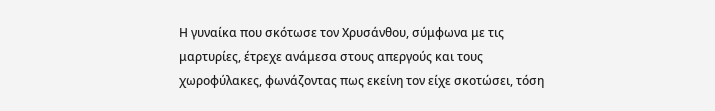Η γυναίκα που σκότωσε τον Χρυσάνθου, σύμφωνα με τις μαρτυρίες, έτρεχε ανάμεσα στους απεργούς και τους χωροφύλακες, φωνάζοντας πως εκείνη τον είχε σκοτώσει, τόση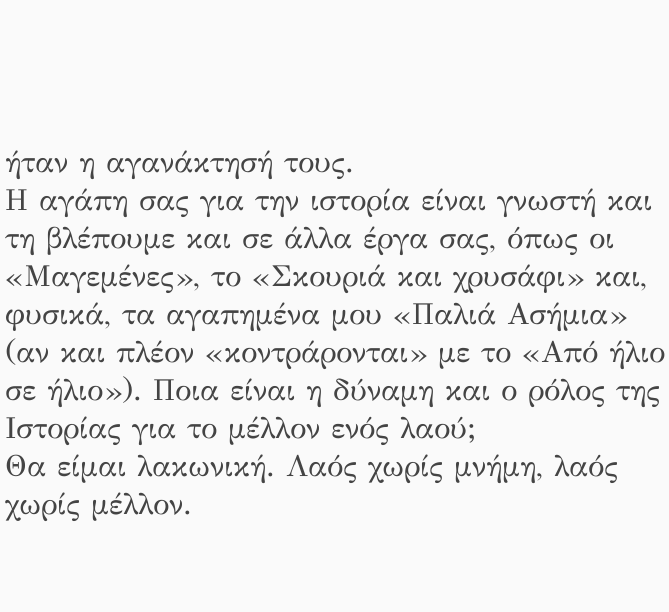ήταν η αγανάκτησή τους.
Η αγάπη σας για την ιστορία είναι γνωστή και τη βλέπουμε και σε άλλα έργα σας, όπως οι «Μαγεμένες», το «Σκουριά και χρυσάφι» και, φυσικά, τα αγαπημένα μου «Παλιά Ασήμια» (αν και πλέον «κοντράρονται» με το «Από ήλιο σε ήλιο»). Ποια είναι η δύναμη και ο ρόλος της Ιστορίας για το μέλλον ενός λαού;
Θα είμαι λακωνική. Λαός χωρίς μνήμη, λαός χωρίς μέλλον.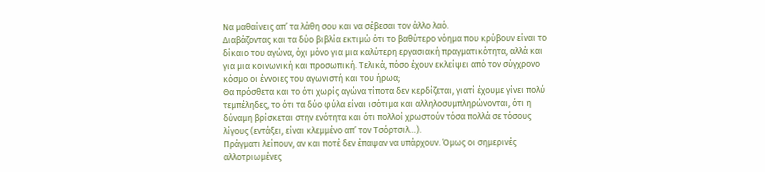Να μαθαίνεις απ’ τα λάθη σου και να σέβεσαι τον άλλο λαό.
Διαβάζοντας και τα δύο βιβλία εκτιμώ ότι το βαθύτερο νόημα που κρύβουν είναι το δίκαιο του αγώνα, όχι μόνο για μια καλύτερη εργασιακή πραγματικότητα, αλλά και για μια κοινωνική και προσωπική. Τελικά, πόσο έχουν εκλείψει από τον σύγχρονο κόσμο οι έννοιες του αγωνιστή και του ήρωα;
Θα πρόσθετα και το ότι χωρίς αγώνα τίποτα δεν κερδίζεται, γιατί έχουμε γίνει πολύ τεμπέληδες, το ότι τα δύο φύλα είναι ισότιμα και αλληλοσυμπληρώνονται, ότι η δύναμη βρίσκεται στην ενότητα και ότι πολλοί χρωστούν τόσα πολλά σε τόσους λίγους (εντάξει, είναι κλεμμένο απ’ τον Τσόρτσιλ…).
Πράγματι λείπουν, αν και ποτέ δεν έπαψαν να υπάρχουν. Όμως οι σημερινές αλλοτριωμένες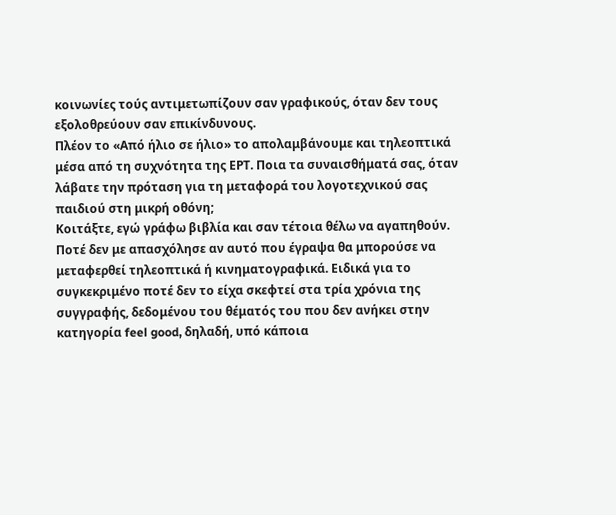κοινωνίες τούς αντιμετωπίζουν σαν γραφικούς, όταν δεν τους εξολοθρεύουν σαν επικίνδυνους.
Πλέον το «Από ήλιο σε ήλιο» το απολαμβάνουμε και τηλεοπτικά μέσα από τη συχνότητα της ΕΡΤ. Ποια τα συναισθήματά σας, όταν λάβατε την πρόταση για τη μεταφορά του λογοτεχνικού σας παιδιού στη μικρή οθόνη;
Κοιτάξτε, εγώ γράφω βιβλία και σαν τέτοια θέλω να αγαπηθούν. Ποτέ δεν με απασχόλησε αν αυτό που έγραψα θα μπορούσε να μεταφερθεί τηλεοπτικά ή κινηματογραφικά. Ειδικά για το συγκεκριμένο ποτέ δεν το είχα σκεφτεί στα τρία χρόνια της συγγραφής, δεδομένου του θέματός του που δεν ανήκει στην κατηγορία feel good, δηλαδή, υπό κάποια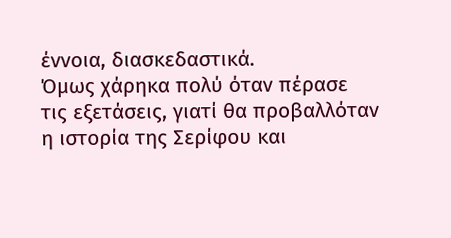έννοια, διασκεδαστικά.
Όμως χάρηκα πολύ όταν πέρασε τις εξετάσεις, γιατί θα προβαλλόταν η ιστορία της Σερίφου και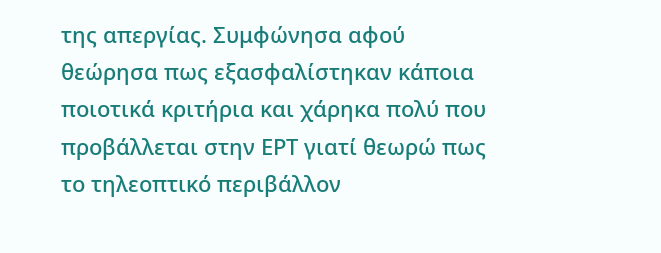της απεργίας. Συμφώνησα αφού θεώρησα πως εξασφαλίστηκαν κάποια ποιοτικά κριτήρια και χάρηκα πολύ που προβάλλεται στην ΕΡΤ γιατί θεωρώ πως το τηλεοπτικό περιβάλλον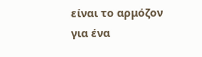είναι το αρμόζον για ένα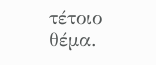τέτοιο θέμα.